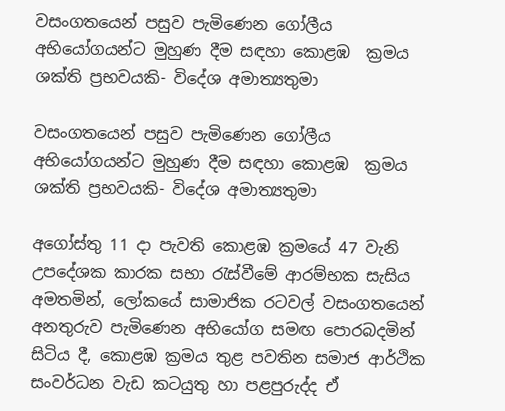වසංගතයෙන් පසුව පැමිණෙන ගෝලීය අභියෝගයන්ට මුහුණ දීම සඳහා කොළඹ  ක්‍රමය ශක්ති ප්‍රභවයකි- විදේශ අමාත්‍යතුමා

වසංගතයෙන් පසුව පැමිණෙන ගෝලීය අභියෝගයන්ට මුහුණ දීම සඳහා කොළඹ  ක්‍රමය ශක්ති ප්‍රභවයකි- විදේශ අමාත්‍යතුමා

අගෝස්තු 11 දා පැවති කොළඹ ක්‍රමයේ 47 වැනි උපදේශක කාරක සභා රැස්වීමේ ආරම්භක සැසිය අමතමින්, ලෝකයේ සාමාජික රටවල් වසංගතයෙන් අනතුරුව පැමිණෙන අභියෝග සමඟ පොරබදමින් සිටිය දී, කොළඹ ක්‍රමය තුළ පවතින සමාජ ආර්ථික සංවර්ධන වැඩ කටයුතු හා පළපුරුද්ද ඒ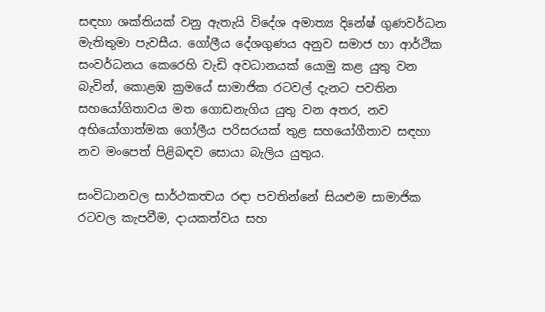සඳහා ශක්තියක් වනු ඇතැයි විදේශ අමාත්‍ය දිනේෂ් ගුණවර්ධන මැතිතුමා පැවසීය. ගෝලීය දේශගුණය අනුව සමාජ හා ආර්ථික සංවර්ධනය කෙරෙහි වැඩි අවධානයක් යොමු කළ යුතු වන බැවින්, කොළඹ ක්‍රමයේ සාමාජික රටවල් දැනට පවතින සහයෝගිතාවය මත ගොඩනැගිය යුතු වන අතර, නව අභියෝගාත්මක ගෝලීය පරිසරයක් තුළ සහයෝගීතාව සඳහා නව මංපෙත් පිළිබඳව සොයා බැලිය යුතුය.

සංවිධානවල සාර්ථකත්‍වය රඳා පවතින්නේ සියළුම සාමාජික රටවල කැපවීම, දායකත්වය සහ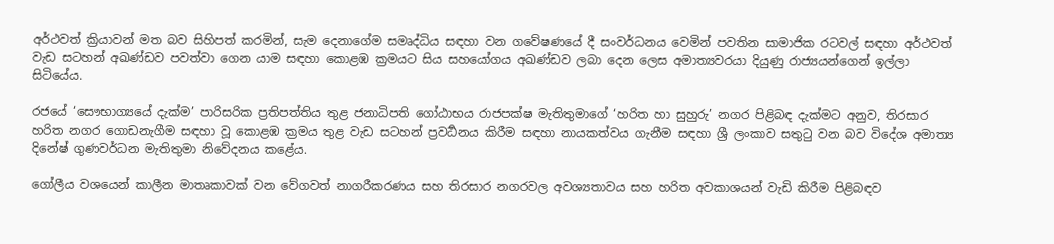අර්ථවත් ක්‍රියාවන් මත බව සිහිපත් කරමින්, සැම දෙනාගේම සමෘද්ධිය සඳහා වන ගවේෂණයේ දී සංවර්ධනය වෙමින් පවතින සාමාජික රටවල් සඳහා අර්ථවත් වැඩ සටහන් අඛණ්ඩව පවත්වා ගෙන යාම සඳහා කොළඹ ක්‍රමයට සිය සහයෝගය අඛණ්ඩව ලබා දෙන ලෙස අමාත්‍යවරයා දියුණු රාජ්‍යයන්ගෙන් ඉල්ලා සිටියේය.

රජයේ ‘සෞභාග්‍යයේ දැක්ම’ පාරිසරික ප්‍රතිපත්තිය තුළ ජනාධිපති ගෝඨාභය රාජපක්ෂ මැතිතුමාගේ ‘හරිත හා සුහුරු’ නගර පිළිබඳ දැක්මට අනුව, තිරසාර හරිත නගර ගොඩනැගීම සඳහා වූ කොළඹ ක්‍රමය තුළ වැඩ සටහන් ප්‍රවර්‍ධනය කිරීම සඳහා නායකත්වය ගැනීම සඳහා ශ්‍රී ලංකාව සතුටු වන බව විදේශ අමාත්‍ය දිනේෂ් ගුණවර්ධන මැතිතුමා නිවේදනය කළේය.

ගෝලීය වශයෙන් කාලීන මාතෘකාවක් වන වේගවත් නාගරීකරණය සහ තිරසාර නගරවල අවශ්‍යතාවය සහ හරිත අවකාශයන් වැඩි කිරීම පිළිබඳව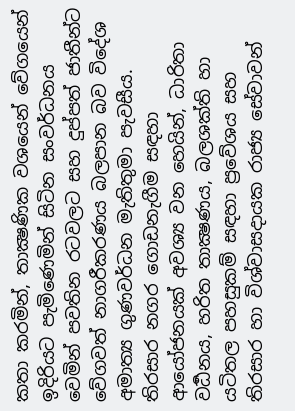කතා කරමින්, තාක්‍ෂණික වශයෙන් වේගයෙන් ඉදිරියට පැමිණෙමින් සිටින සංවර්ධනය වෙමින් පවතින රටවලට සහ දුප්පත් ජාතීන්ට වේගවත් නාගරීකරණය බලපාන බව විදේශ අමාත්‍ය ගුණවර්ධන මැතිතුමා පැවසීය. තිරසාර නගර ගොඩනැගීම සඳහා ආයෝජනයක් අවශ්‍ය වන හෙයින්, ධාරිතා වර්‍ධනය, හරිත තාක්‍ෂණය, බලශක්ති හා යටිතල පහසුකම් සඳහා ප්‍රවේශය සහ තිරසාර හා විශ්වාසදායක රාජ්‍ය සේවාවන්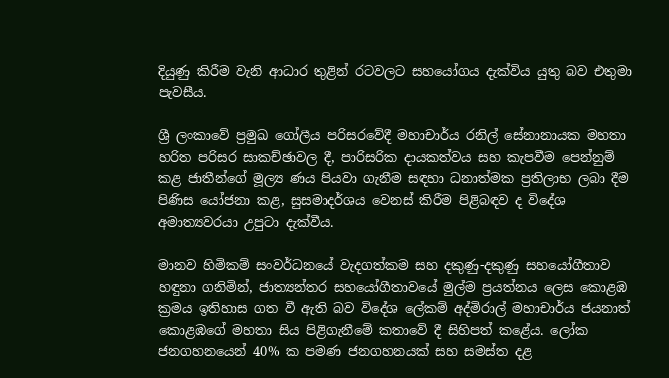දියුණු කිරීම වැනි ආධාර තුළින් රටවලට සහයෝගය දැක්විය යුතු බව එතුමා පැවසීය.

ශ්‍රී ලංකාවේ ප්‍රමුඛ ගෝලීය පරිසරවේදී මහාචාර්ය රනිල් සේනානායක මහතා හරිත පරිසර සාකච්ඡාවල දී, පාරිසරික දායකත්වය සහ කැපවීම පෙන්නුම් කළ ජාතීන්ගේ මූල්‍ය ණය පියවා ගැනීම සඳහා ධනාත්මක ප්‍රතිලාභ ලබා දීම පිණිස යෝජනා කළ, සුසමාදර්ශය වෙනස් කිරීම පිළිබඳව ද විදේශ අමාත්‍යවරයා උපුටා දැක්වීය.

මානව හිමිකම් සංවර්ධනයේ වැදගත්කම සහ දකුණු-දකුණු සහයෝගීතාව හඳුනා ගනිමින්, ජාත්‍යන්තර සහයෝගීතාවයේ මුල්ම ප්‍රයත්නය ලෙස කොළඹ ක්‍රමය ඉතිහාස ගත වී ඇති බව විදේශ ලේකම් අද්මිරාල් මහාචාර්ය ජයනාත් කොළඹගේ මහතා සිය පිළිගැනීමේ කතාවේ දී සිහිපත් කළේය. ලෝක ජනගහනයෙන් 40% ක පමණ ජනගහනයක් සහ සමස්ත දළ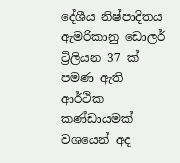දේශීය නිෂ්පාදිතය ඇමරිකානු ඩොලර් ට්‍රිලියන 37 ක් පමණ ඇති ආර්ථික කණ්ඩායමක් වශයෙන් අද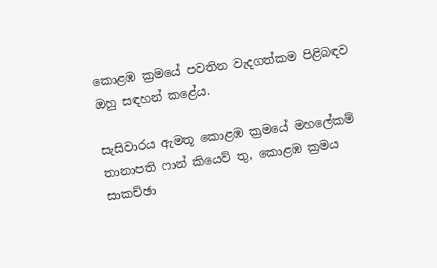කොළඹ ක්‍රමයේ පවතින වැදගත්කම පිළිබඳව ඔහු සඳහන් කළේය.

සැසිවාරය ඇමතූ කොළඹ ක්‍රමයේ මහලේකම් තානාපති ෆාන් කියෙව් තු, කොළඹ ක්‍රමය සාකච්ඡා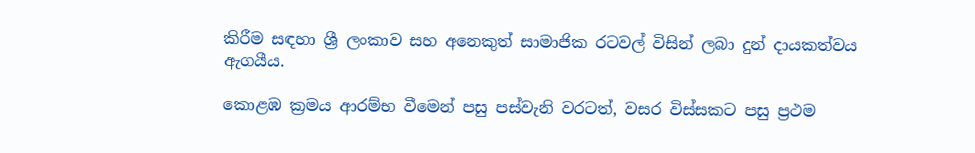කිරීම සඳහා ශ්‍රී ලංකාව සහ අනෙකුත් සාමාජික රටවල් විසින් ලබා දුන් දායකත්වය ඇගයීය.

කොළඹ ක්‍රමය ආරම්භ වීමෙන් පසු පස්වැනි වරටත්, වසර විස්සකට පසු ප්‍රථම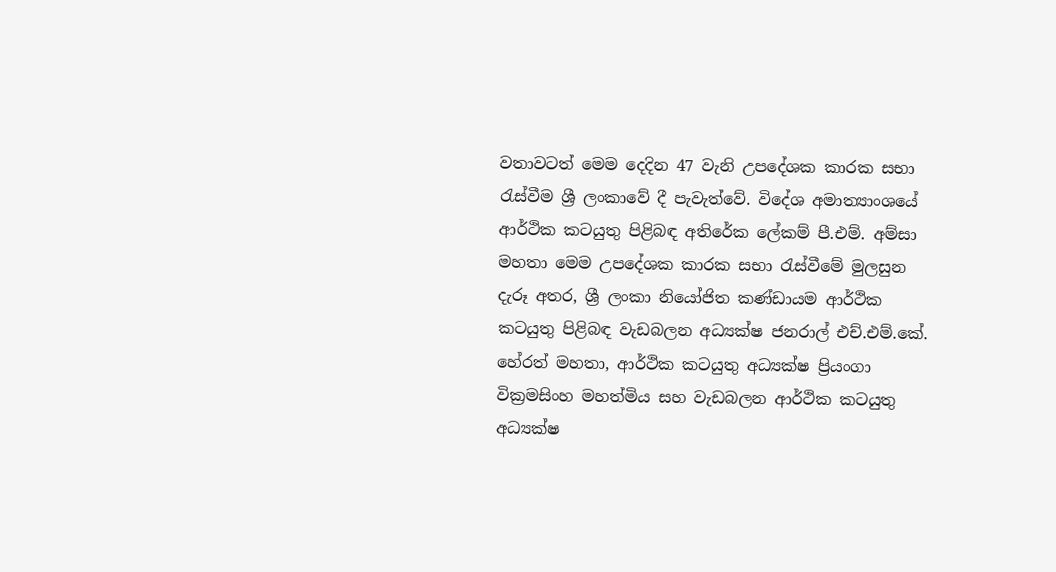වතාවටත් මෙම දෙදින 47 වැනි උපදේශක කාරක සභා රැස්වීම ශ්‍රී ලංකාවේ දී පැවැත්වේ. විදේශ අමාත්‍යාංශයේ ආර්ථික කටයුතු පිළිබඳ අතිරේක ලේකම් පී.එම්. අම්සා මහතා මෙම උපදේශක කාරක සභා රැස්වීමේ මුලසුන දැරූ අතර, ශ්‍රී ලංකා නියෝජිත කණ්ඩායම ආර්ථික කටයුතු පිළිබඳ වැඩබලන අධ්‍යක්ෂ ජනරාල් එච්.එම්.කේ. හේරත් මහතා, ආර්ථික කටයුතු අධ්‍යක්ෂ ප්‍රියංගා වික්‍රමසිංහ මහත්මිය සහ වැඩබලන ආර්ථික කටයුතු අධ්‍යක්ෂ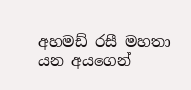අහමඩ් රසී මහතා යන අයගෙන්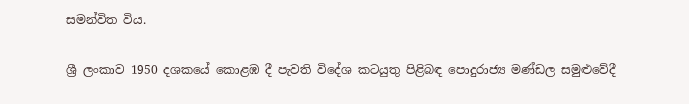සමන්විත විය.

ශ්‍රී ලංකාව 1950 දශකයේ කොළඹ දී පැවති විදේශ කටයුතු පිළිබඳ පොදුරාජ්‍ය මණ්ඩල සමුළුවේදී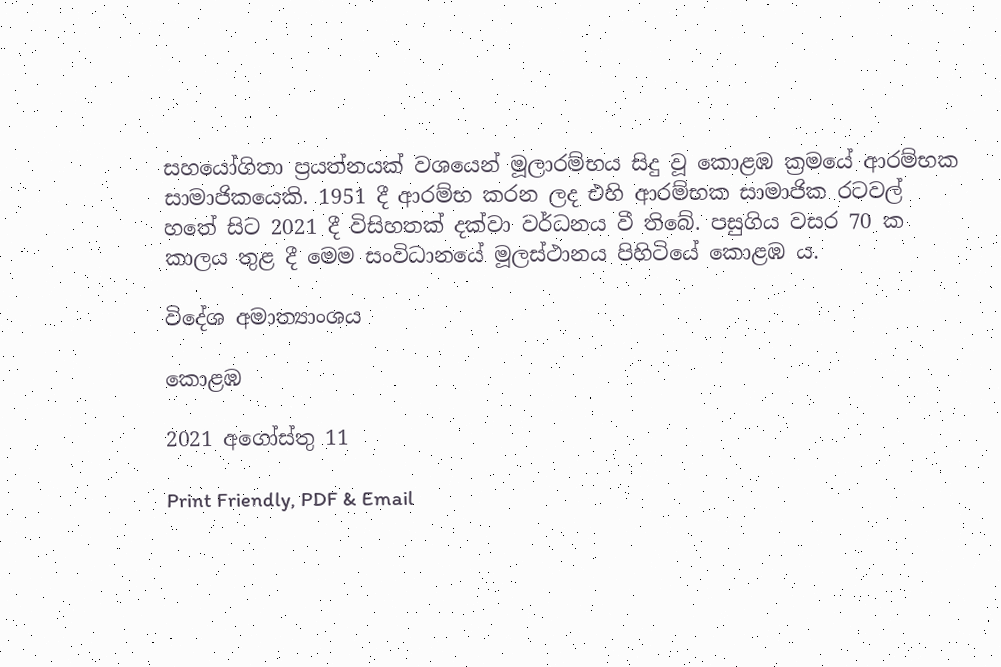සහයෝගිතා ප්‍රයත්නයක් වශයෙන් මූලාරම්භය සිදු වූ කොළඹ ක්‍රමයේ ආරම්භක සාමාජිකයෙකි. 1951 දී ආරම්භ කරන ලද එහි ආරම්භක සාමාජික රටවල් හතේ සිට 2021 දී විසිහතක් දක්වා වර්ධනය වී තිබේ. පසුගිය වසර 70 ක කාලය තුළ දී මෙම සංවිධානයේ මූලස්ථානය පිහිටියේ කොළඹ ය.

විදේශ අමාත්‍යාංශය

කොළඹ

2021 අගෝස්තු 11

Print Friendly, PDF & Email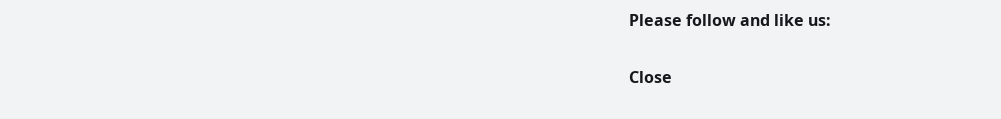Please follow and like us:

Close